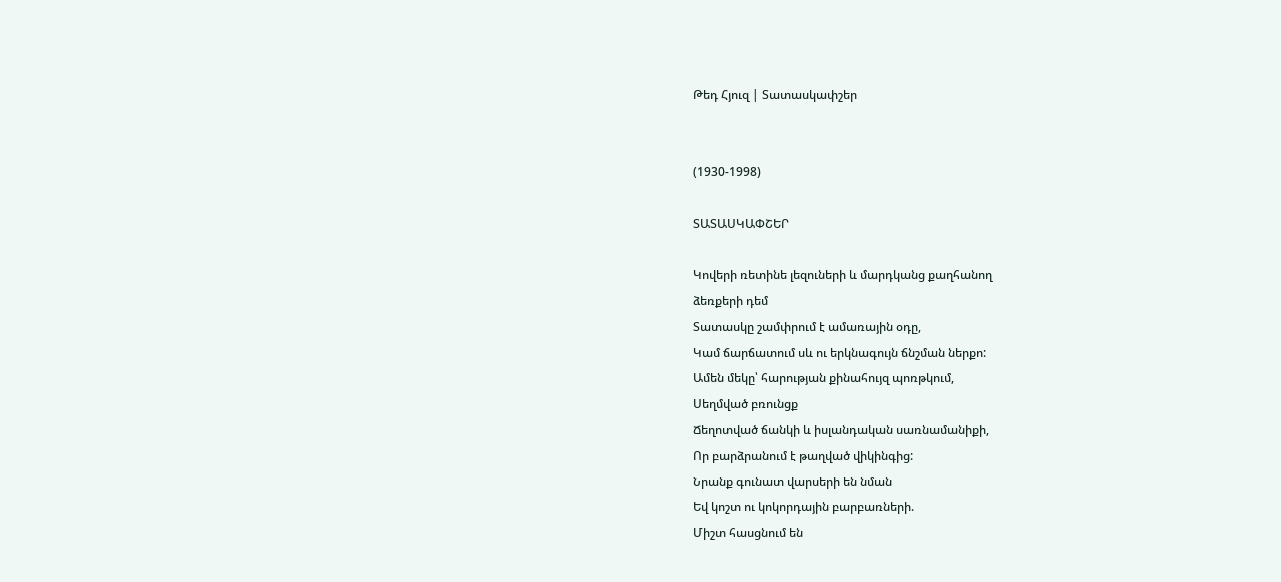Թեդ Հյուզ | Տատասկափշեր


(1930-1998)

ՏԱՏԱՍԿԱՓՇԵՐ

Կովերի ռետինե լեզուների և մարդկանց քաղհանող
ձեռքերի դեմ
Տատասկը շամփրում է ամառային օդը,
Կամ ճարճատում սև ու երկնագույն ճնշման ներքո:
Ամեն մեկը՝ հարության քինահույզ պոռթկում,
Սեղմված բռունցք
Ճեղոտված ճանկի և իսլանդական սառնամանիքի,
Որ բարձրանում է թաղված վիկինգից:
Նրանք գունատ վարսերի են նման
Եվ կոշտ ու կոկորդային բարբառների.
Միշտ հասցնում են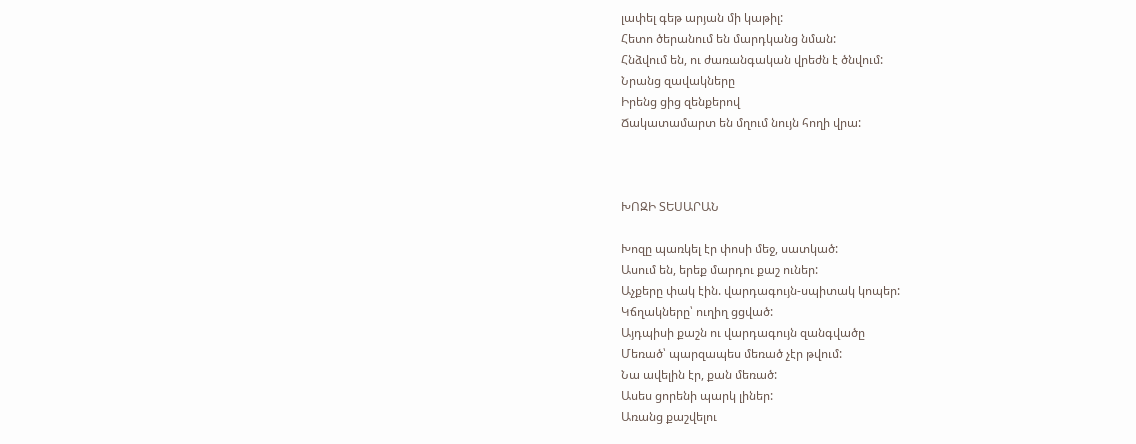լափել գեթ արյան մի կաթիլ:
Հետո ծերանում են մարդկանց նման:
Հնձվում են, ու ժառանգական վրեժն է ծնվում:
Նրանց զավակները
Իրենց ցից զենքերով
Ճակատամարտ են մղում նույն հողի վրա:



ԽՈԶԻ ՏԵՍԱՐԱՆ

Խոզը պառկել էր փոսի մեջ, սատկած:
Ասում են, երեք մարդու քաշ ուներ:
Աչքերը փակ էին. վարդագույն-սպիտակ կոպեր:
Կճղակները՝ ուղիղ ցցված:
Այդպիսի քաշն ու վարդագույն զանգվածը
Մեռած՝ պարզապես մեռած չէր թվում:
Նա ավելին էր, քան մեռած:
Ասես ցորենի պարկ լիներ:
Առանց քաշվելու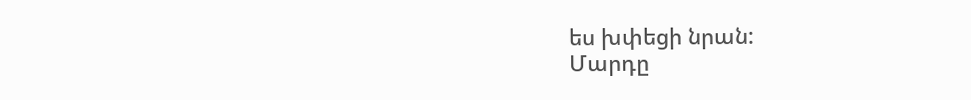ես խփեցի նրան:
Մարդը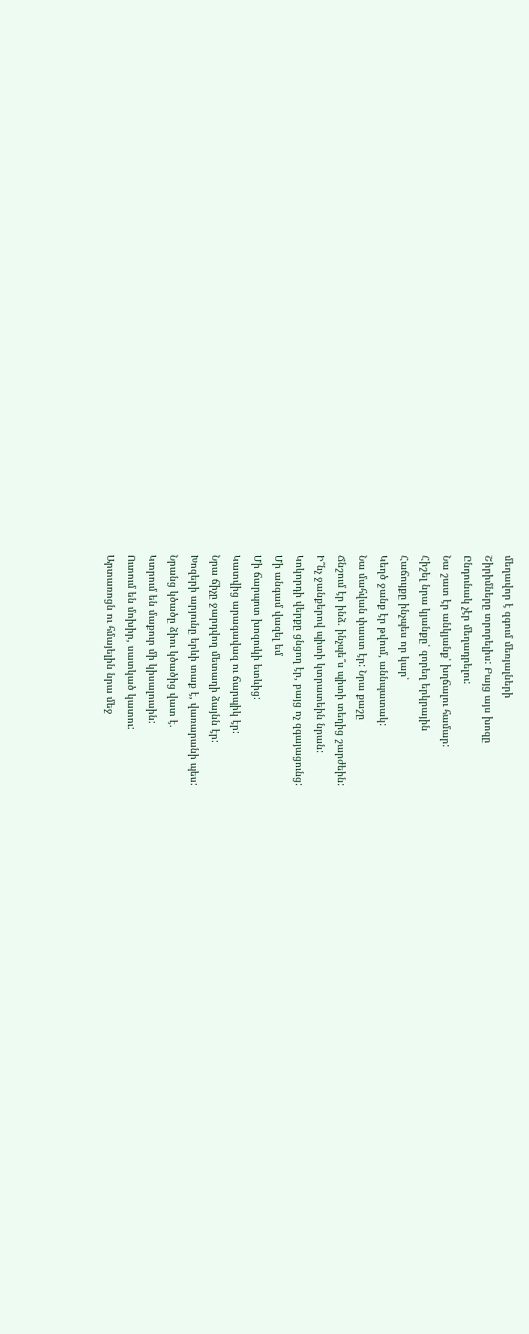մեղավոր է զգում մեռյալների
Շիրիմները տրորելիս: Բայց այս խոզը
Ընդունակ չէր մեղադրելու:
Նա շատ էր անկյանք՝ խղճալու համար:
Հիշել նրա կյանքը՝ զորեղ երկրային
Հաճույքը ինչպես որ կար՝
Կեղծ ջանք էր թվում, աննպատակ:
Նա մահվան փաստ էր: Նրա քաշը
Ճնշում էր ինձ. ինչպե՞ս պիտի տեղից շարժեին:
Ի՞նչ ջանքերով պիտի կտրատեին նրան:
Կոկորդի վերքը ցնցող էր, բայց ոչ զգայացունց:
Մի անգամ վազել եմ
Մի ճարպոտ խոզուկի ետևից:
Կատվից արագավազ ու ճարպիկ էր:
Նրա ճիչը ջարդվող մետաղի ձայնն էր:
Խոզերի արյունը երևի տաք է, վառարանի պես:
Նրանց կծածը ձիու կծածից վատ է.
Կտրում են մաքուր մի կիսալուսին:
Ուտում են մոխիր, սատկած կատու:
Արտառոցն ու հմայելին նրա մեջ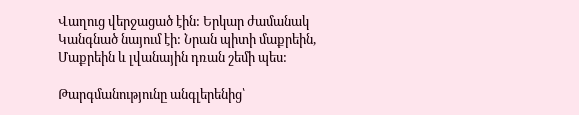Վաղուց վերջացած էին: Երկար ժամանակ
Կանգնած նայում էի: Նրան պիտի մաքրեին,
Մաքրեին և լվանային դռան շեմի պես:

Թարգմանությունը անգլերենից՝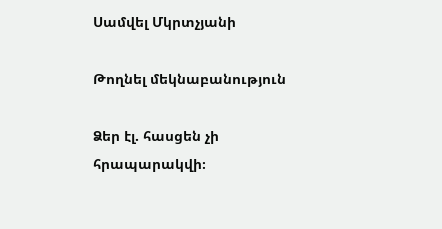Սամվել Մկրտչյանի

Թողնել մեկնաբանություն

Ձեր էլ. հասցեն չի հրապարակվի։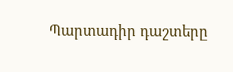Պարտադիր դաշտերը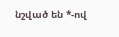նշված են *-ով